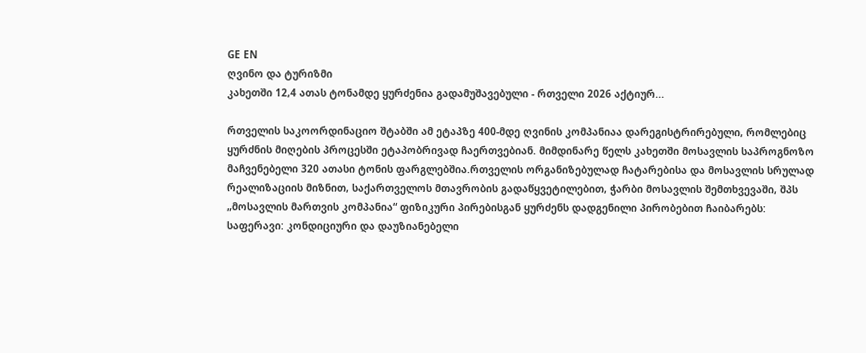GE EN
ღვინო და ტურიზმი
კახეთში 12,4 ათას ტონამდე ყურძენია გადამუშავებული - რთველი 2026 აქტიურ...

რთველის საკოორდინაციო შტაბში ამ ეტაპზე 400-მდე ღვინის კომპანიაა დარეგისტრირებული, რომლებიც ყურძნის მიღების პროცესში ეტაპობრივად ჩაერთვებიან. მიმდინარე წელს კახეთში მოსავლის საპროგნოზო მაჩვენებელი 320 ათასი ტონის ფარგლებშია.რთველის ორგანიზებულად ჩატარებისა და მოსავლის სრულად რეალიზაციის მიზნით, საქართველოს მთავრობის გადაწყვეტილებით, ჭარბი მოსავლის შემთხვევაში, შპს „მოსავლის მართვის კომპანია“ ფიზიკური პირებისგან ყურძენს დადგენილი პირობებით ჩაიბარებს: საფერავი: კონდიციური და დაუზიანებელი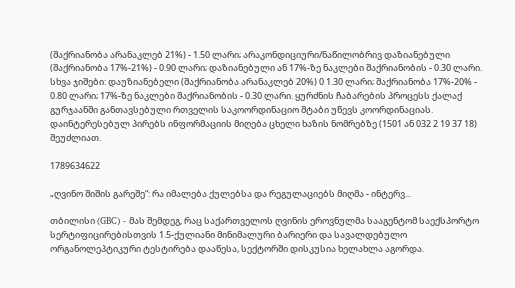(შაქრიანობა არანაკლებ 21%) - 1.50 ლარი; არაკონდიციური/ნაწილობრივ დაზიანებული (შაქრიანობა 17%-21%) - 0.90 ლარი; დაზიანებული ან 17%-ზე ნაკლები შაქრიანობის - 0.30 ლარი. სხვა ჯიშები: დაუზიანებელი (შაქრიანობა არანაკლებ 20%) 0 1.30 ლარი; შაქრიანობა 17%-20% - 0.80 ლარი; 17%-ზე ნაკლები შაქრიანობის - 0.30 ლარი. ყურძნის ჩაბარების პროცესს ქალაქ გურჯაანში განთავსებული რთველის საკოორდინაციო შტაბი უწევს კოორდინაციას. დაინტერესებულ პირებს ინფორმაციის მიღება ცხელი ხაზის ნომრებზე (1501 ან 032 2 19 37 18) შეუძლიათ.

1789634622

„ღვინო შიშის გარეშე“: რა იმალება ქულებსა და რეგულაციებს მიღმა - ინტერვ...

თბილისი (GBC) - მას შემდეგ, რაც საქართველოს ღვინის ეროვნულმა სააგენტომ საექსპორტო სერტიფიცირებისთვის 1.5-ქულიანი მინიმალური ბარიერი და სავალდებულო ორგანოლეპტიკური ტესტირება დააწესა, სექტორში დისკუსია ხელახლა აგორდა.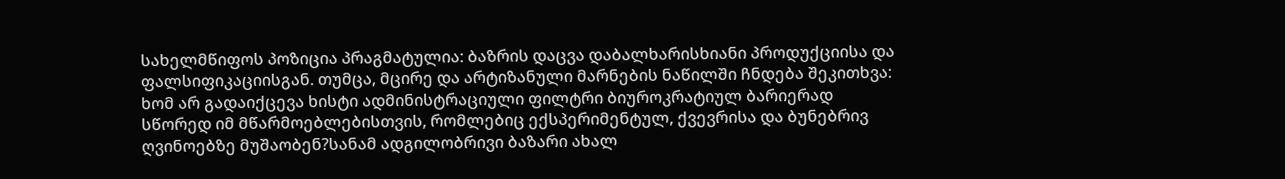სახელმწიფოს პოზიცია პრაგმატულია: ბაზრის დაცვა დაბალხარისხიანი პროდუქციისა და ფალსიფიკაციისგან. თუმცა, მცირე და არტიზანული მარნების ნაწილში ჩნდება შეკითხვა: ხომ არ გადაიქცევა ხისტი ადმინისტრაციული ფილტრი ბიუროკრატიულ ბარიერად სწორედ იმ მწარმოებლებისთვის, რომლებიც ექსპერიმენტულ, ქვევრისა და ბუნებრივ ღვინოებზე მუშაობენ?სანამ ადგილობრივი ბაზარი ახალ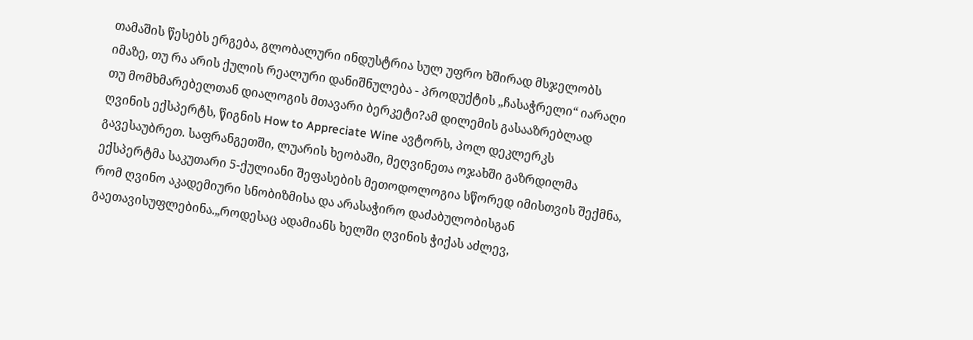თამაშის წესებს ერგება, გლობალური ინდუსტრია სულ უფრო ხშირად მსჯელობს იმაზე, თუ რა არის ქულის რეალური დანიშნულება - პროდუქტის „ჩასაჭრელი“ იარაღი თუ მომხმარებელთან დიალოგის მთავარი ბერკეტი?ამ დილემის გასააზრებლად ღვინის ექსპერტს, წიგნის How to Appreciate Wine ავტორს, პოლ დეკლერკს გავესაუბრეთ. საფრანგეთში, ლუარის ხეობაში, მეღვინეთა ოჯახში გაზრდილმა ექსპერტმა საკუთარი 5-ქულიანი შეფასების მეთოდოლოგია სწორედ იმისთვის შექმნა, რომ ღვინო აკადემიური სნობიზმისა და არასაჭირო დაძაბულობისგან გაეთავისუფლებინა.„როდესაც ადამიანს ხელში ღვინის ჭიქას აძლევ,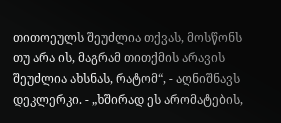თითოეულს შეუძლია თქვას, მოსწონს თუ არა ის, მაგრამ თითქმის არავის შეუძლია ახსნას, რატომ“, - აღნიშნავს დეკლერკი. - „ხშირად ეს არომატების,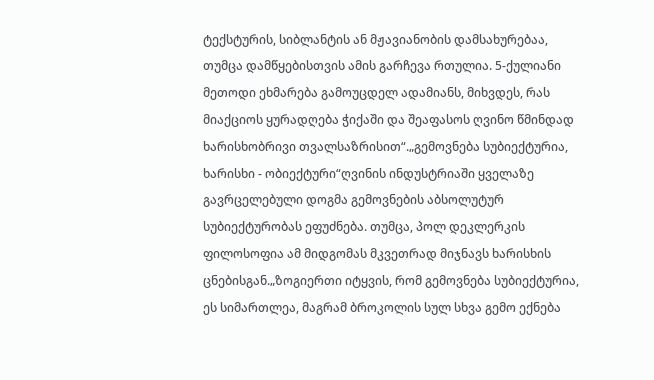ტექსტურის, სიბლანტის ან მჟავიანობის დამსახურებაა, თუმცა დამწყებისთვის ამის გარჩევა რთულია. 5-ქულიანი მეთოდი ეხმარება გამოუცდელ ადამიანს, მიხვდეს, რას მიაქციოს ყურადღება ჭიქაში და შეაფასოს ღვინო წმინდად ხარისხობრივი თვალსაზრისით“.„გემოვნება სუბიექტურია, ხარისხი - ობიექტური“ღვინის ინდუსტრიაში ყველაზე გავრცელებული დოგმა გემოვნების აბსოლუტურ სუბიექტურობას ეფუძნება. თუმცა, პოლ დეკლერკის ფილოსოფია ამ მიდგომას მკვეთრად მიჯნავს ხარისხის ცნებისგან.„ზოგიერთი იტყვის, რომ გემოვნება სუბიექტურია, ეს სიმართლეა, მაგრამ ბროკოლის სულ სხვა გემო ექნება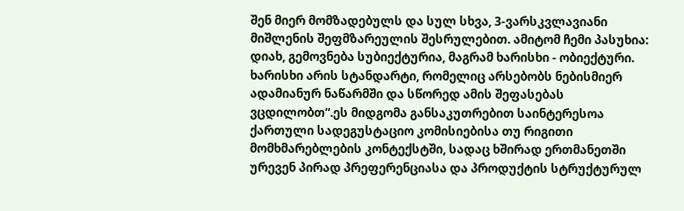შენ მიერ მომზადებულს და სულ სხვა, 3-ვარსკვლავიანი მიშლენის შეფმზარეულის შესრულებით. ამიტომ ჩემი პასუხია: დიახ, გემოვნება სუბიექტურია, მაგრამ ხარისხი - ობიექტური. ხარისხი არის სტანდარტი, რომელიც არსებობს ნებისმიერ ადამიანურ ნაწარმში და სწორედ ამის შეფასებას ვცდილობთ“.ეს მიდგომა განსაკუთრებით საინტერესოა ქართული სადეგუსტაციო კომისიებისა თუ რიგითი მომხმარებლების კონტექსტში, სადაც ხშირად ერთმანეთში ურევენ პირად პრეფერენციასა და პროდუქტის სტრუქტურულ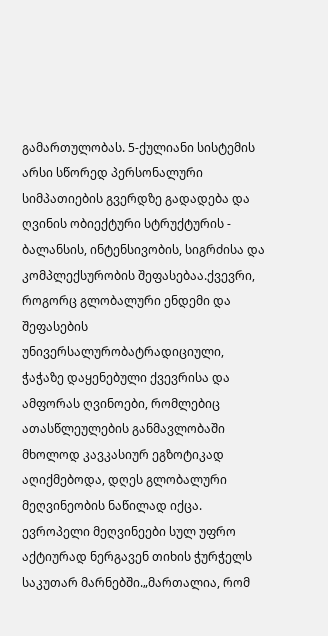გამართულობას. 5-ქულიანი სისტემის არსი სწორედ პერსონალური სიმპათიების გვერდზე გადადება და ღვინის ობიექტური სტრუქტურის - ბალანსის, ინტენსივობის, სიგრძისა და კომპლექსურობის შეფასებაა.ქვევრი, როგორც გლობალური ენდემი და შეფასების უნივერსალურობატრადიციული, ჭაჭაზე დაყენებული ქვევრისა და ამფორას ღვინოები, რომლებიც ათასწლეულების განმავლობაში მხოლოდ კავკასიურ ეგზოტიკად აღიქმებოდა, დღეს გლობალური მეღვინეობის ნაწილად იქცა. ევროპელი მეღვინეები სულ უფრო აქტიურად ნერგავენ თიხის ჭურჭელს საკუთარ მარნებში.„მართალია, რომ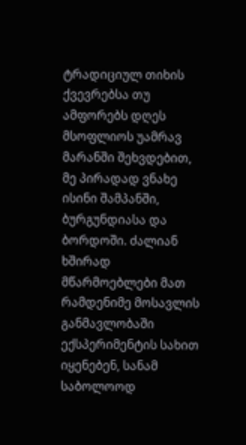ტრადიციულ თიხის ქვევრებსა თუ ამფორებს დღეს მსოფლიოს უამრავ მარანში შეხვდებით, მე პირადად ვნახე ისინი შამპანში, ბურგუნდიასა და ბორდოში. ძალიან ხშირად მწარმოებლები მათ რამდენიმე მოსავლის განმავლობაში ექსპერიმენტის სახით იყენებენ, სანამ საბოლოოდ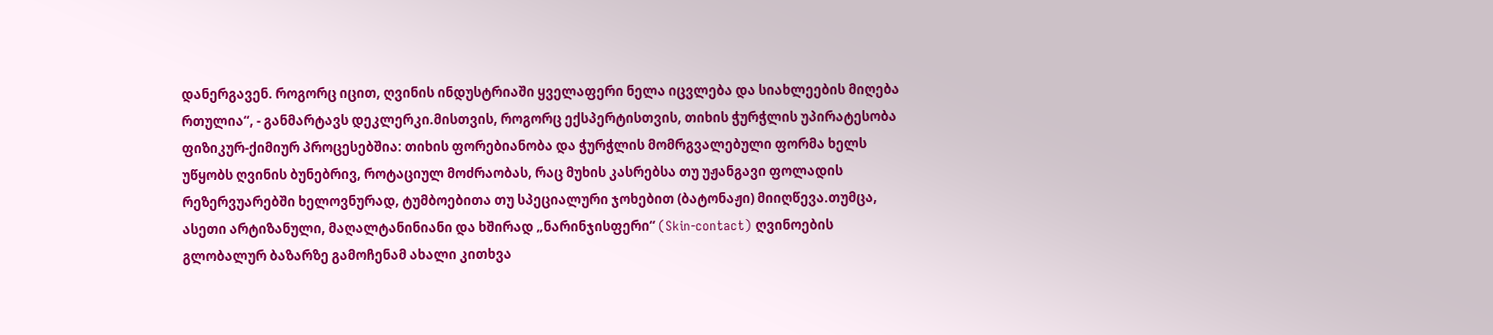დანერგავენ. როგორც იცით, ღვინის ინდუსტრიაში ყველაფერი ნელა იცვლება და სიახლეების მიღება რთულია“, - განმარტავს დეკლერკი.მისთვის, როგორც ექსპერტისთვის, თიხის ჭურჭლის უპირატესობა ფიზიკურ-ქიმიურ პროცესებშია: თიხის ფორებიანობა და ჭურჭლის მომრგვალებული ფორმა ხელს უწყობს ღვინის ბუნებრივ, როტაციულ მოძრაობას, რაც მუხის კასრებსა თუ უჟანგავი ფოლადის რეზერვუარებში ხელოვნურად, ტუმბოებითა თუ სპეციალური ჯოხებით (ბატონაჟი) მიიღწევა.თუმცა, ასეთი არტიზანული, მაღალტანინიანი და ხშირად „ნარინჯისფერი“ (Skin-contact) ღვინოების გლობალურ ბაზარზე გამოჩენამ ახალი კითხვა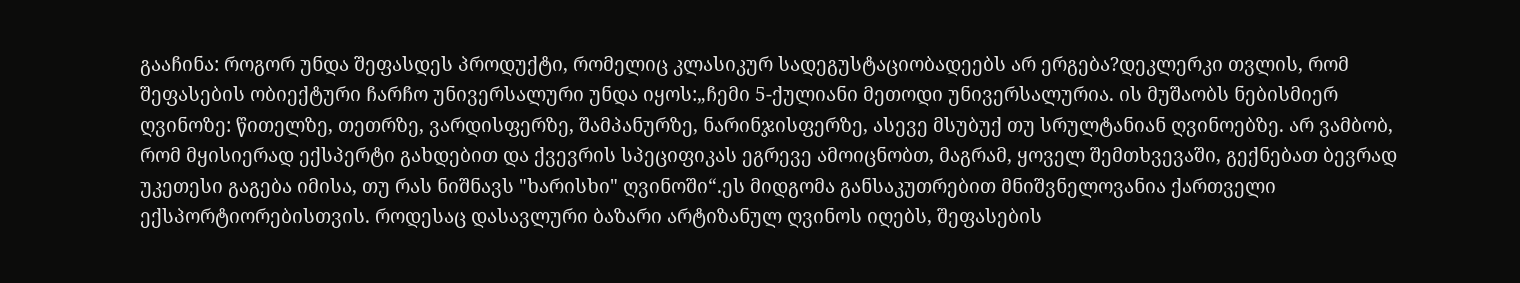გააჩინა: როგორ უნდა შეფასდეს პროდუქტი, რომელიც კლასიკურ სადეგუსტაციობადეებს არ ერგება?დეკლერკი თვლის, რომ შეფასების ობიექტური ჩარჩო უნივერსალური უნდა იყოს:„ჩემი 5-ქულიანი მეთოდი უნივერსალურია. ის მუშაობს ნებისმიერ ღვინოზე: წითელზე, თეთრზე, ვარდისფერზე, შამპანურზე, ნარინჯისფერზე, ასევე მსუბუქ თუ სრულტანიან ღვინოებზე. არ ვამბობ, რომ მყისიერად ექსპერტი გახდებით და ქვევრის სპეციფიკას ეგრევე ამოიცნობთ, მაგრამ, ყოველ შემთხვევაში, გექნებათ ბევრად უკეთესი გაგება იმისა, თუ რას ნიშნავს "ხარისხი" ღვინოში“.ეს მიდგომა განსაკუთრებით მნიშვნელოვანია ქართველი ექსპორტიორებისთვის. როდესაც დასავლური ბაზარი არტიზანულ ღვინოს იღებს, შეფასების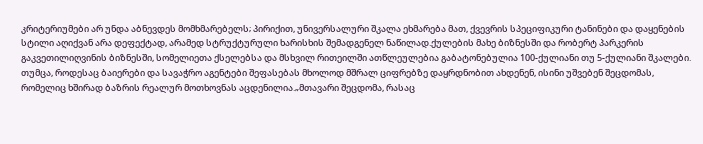კრიტერიუმები არ უნდა აბნევდეს მომხმარებელს; პირიქით, უნივერსალური შკალა ეხმარება მათ, ქვევრის სპეციფიკური ტანინები და დაყენების სტილი აღიქვან არა დეფექტად, არამედ სტრუქტურული ხარისხის შემადგენელ ნაწილად.ქულების მახე ბიზნესში და რობერტ პარკერის გაკვეთილიღვინის ბიზნესში, სომელიეთა ქსელებსა და მსხვილ რითეილში ათწლეულებია გაბატონებულია 100-ქულიანი თუ 5-ქულიანი შკალები. თუმცა, როდესაც ბაიერები და სავაჭრო აგენტები შეფასებას მხოლოდ მშრალ ციფრებზე დაყრდნობით ახდენენ, ისინი უშვებენ შეცდომას, რომელიც ხშირად ბაზრის რეალურ მოთხოვნას აცდენილია.„მთავარი შეცდომა, რასაც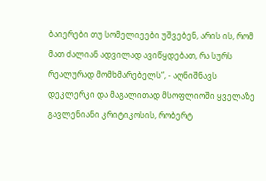ბაიერები თუ სომელიეები უშვებენ, არის ის, რომ მათ ძალიან ადვილად ავიწყდებათ, რა სურს რეალურად მომხმარებელს“, - აღნიშნავს დეკლერკი და მაგალითად მსოფლიოში ყველაზე გავლენიანი კრიტიკოსის, რობერტ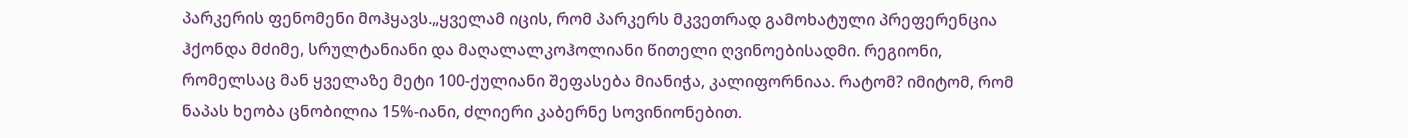პარკერის ფენომენი მოჰყავს.„ყველამ იცის, რომ პარკერს მკვეთრად გამოხატული პრეფერენცია ჰქონდა მძიმე, სრულტანიანი და მაღალალკოჰოლიანი წითელი ღვინოებისადმი. რეგიონი, რომელსაც მან ყველაზე მეტი 100-ქულიანი შეფასება მიანიჭა, კალიფორნიაა. რატომ? იმიტომ, რომ ნაპას ხეობა ცნობილია 15%-იანი, ძლიერი კაბერნე სოვინიონებით.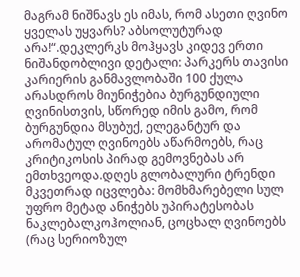მაგრამ ნიშნავს ეს იმას, რომ ასეთი ღვინო ყველას უყვარს? აბსოლუტურად არა!“.დეკლერკს მოჰყავს კიდევ ერთი ნიშანდობლივი დეტალი: პარკერს თავისი კარიერის განმავლობაში 100 ქულა არასდროს მიუნიჭებია ბურგუნდიული ღვინისთვის, სწორედ იმის გამო, რომ ბურგუნდია მსუბუქ, ელეგანტურ და არომატულ ღვინოებს აწარმოებს, რაც კრიტიკოსის პირად გემოვნებას არ ემთხვეოდა.დღეს გლობალური ტრენდი მკვეთრად იცვლება: მომხმარებელი სულ უფრო მეტად ანიჭებს უპირატესობას ნაკლებალკოჰოლიან, ცოცხალ ღვინოებს (რაც სერიოზულ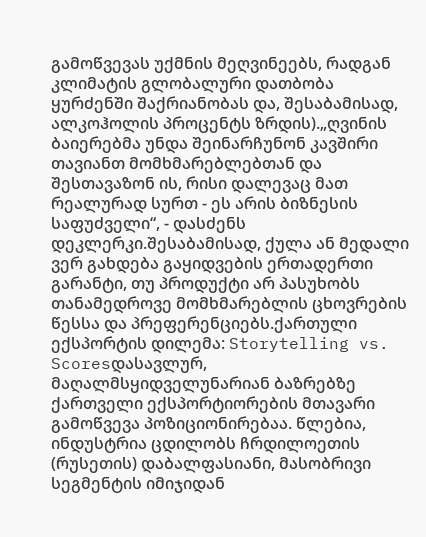გამოწვევას უქმნის მეღვინეებს, რადგან კლიმატის გლობალური დათბობა ყურძენში შაქრიანობას და, შესაბამისად, ალკოჰოლის პროცენტს ზრდის).„ღვინის ბაიერებმა უნდა შეინარჩუნონ კავშირი თავიანთ მომხმარებლებთან და შესთავაზონ ის, რისი დალევაც მათ რეალურად სურთ - ეს არის ბიზნესის საფუძველი“, - დასძენს დეკლერკი.შესაბამისად, ქულა ან მედალი ვერ გახდება გაყიდვების ერთადერთი გარანტი, თუ პროდუქტი არ პასუხობს თანამედროვე მომხმარებლის ცხოვრების წესსა და პრეფერენციებს.ქართული ექსპორტის დილემა: Storytelling vs. Scoresდასავლურ, მაღალმსყიდველუნარიან ბაზრებზე ქართველი ექსპორტიორების მთავარი გამოწვევა პოზიციონირებაა. წლებია, ინდუსტრია ცდილობს ჩრდილოეთის (რუსეთის) დაბალფასიანი, მასობრივი სეგმენტის იმიჯიდან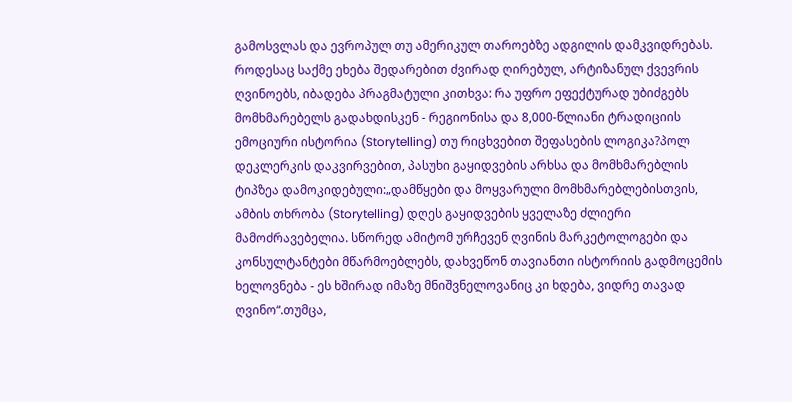გამოსვლას და ევროპულ თუ ამერიკულ თაროებზე ადგილის დამკვიდრებას. როდესაც საქმე ეხება შედარებით ძვირად ღირებულ, არტიზანულ ქვევრის ღვინოებს, იბადება პრაგმატული კითხვა: რა უფრო ეფექტურად უბიძგებს მომხმარებელს გადახდისკენ - რეგიონისა და 8,000-წლიანი ტრადიციის ემოციური ისტორია (Storytelling) თუ რიცხვებით შეფასების ლოგიკა?პოლ დეკლერკის დაკვირვებით, პასუხი გაყიდვების არხსა და მომხმარებლის ტიპზეა დამოკიდებული:„დამწყები და მოყვარული მომხმარებლებისთვის, ამბის თხრობა (Storytelling) დღეს გაყიდვების ყველაზე ძლიერი მამოძრავებელია. სწორედ ამიტომ ურჩევენ ღვინის მარკეტოლოგები და კონსულტანტები მწარმოებლებს, დახვეწონ თავიანთი ისტორიის გადმოცემის ხელოვნება - ეს ხშირად იმაზე მნიშვნელოვანიც კი ხდება, ვიდრე თავად ღვინო“.თუმცა,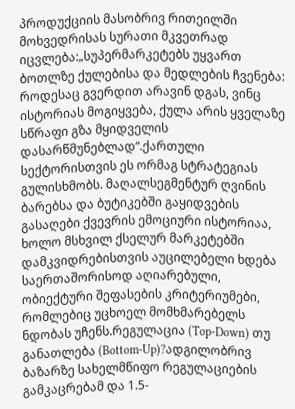პროდუქციის მასობრივ რითეილში მოხვედრისას სურათი მკვეთრად იცვლება:„სუპერმარკეტებს უყვართ ბოთლზე ქულებისა და მედლების ჩვენება: როდესაც გვერდით არავინ დგას, ვინც ისტორიას მოგიყვება, ქულა არის ყველაზე სწრაფი გზა მყიდველის დასარწმუნებლად“.ქართული სექტორისთვის ეს ორმაგ სტრატეგიას გულისხმობს. მაღალსეგმენტურ ღვინის ბარებსა და ბუტიკებში გაყიდვების გასაღები ქვევრის ემოციური ისტორიაა, ხოლო მსხვილ ქსელურ მარკეტებში დამკვიდრებისთვის აუცილებელი ხდება საერთაშორისოდ აღიარებული, ობიექტური შეფასების კრიტერიუმები, რომლებიც უცხოელ მომხმარებელს ნდობას უჩენს.რეგულაცია (Top-Down) თუ განათლება (Bottom-Up)?ადგილობრივ ბაზარზე სახელმწიფო რეგულაციების გამკაცრებამ და 1.5-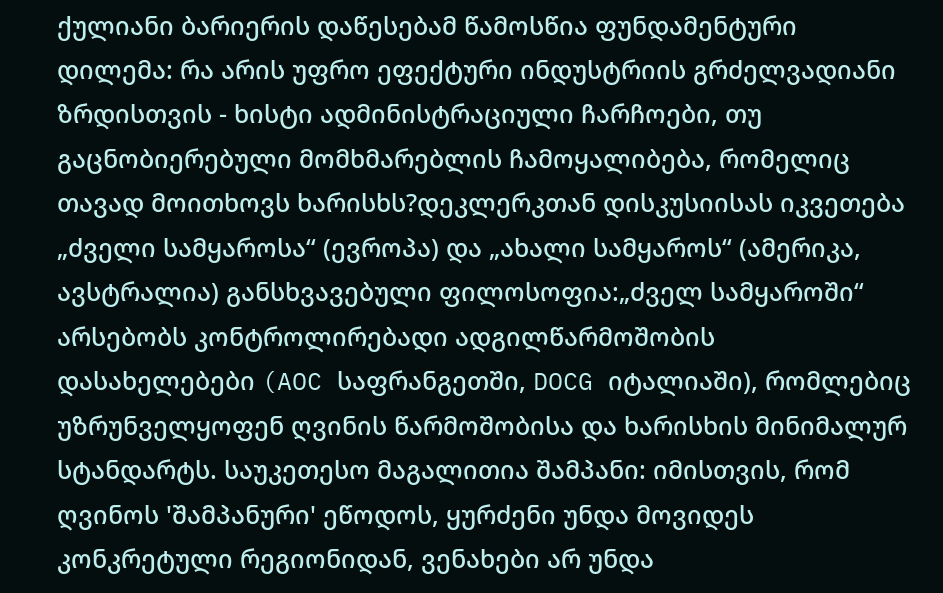ქულიანი ბარიერის დაწესებამ წამოსწია ფუნდამენტური დილემა: რა არის უფრო ეფექტური ინდუსტრიის გრძელვადიანი ზრდისთვის - ხისტი ადმინისტრაციული ჩარჩოები, თუ გაცნობიერებული მომხმარებლის ჩამოყალიბება, რომელიც თავად მოითხოვს ხარისხს?დეკლერკთან დისკუსიისას იკვეთება „ძველი სამყაროსა“ (ევროპა) და „ახალი სამყაროს“ (ამერიკა, ავსტრალია) განსხვავებული ფილოსოფია:„ძველ სამყაროში“ არსებობს კონტროლირებადი ადგილწარმოშობის დასახელებები (AOC საფრანგეთში, DOCG იტალიაში), რომლებიც უზრუნველყოფენ ღვინის წარმოშობისა და ხარისხის მინიმალურ სტანდარტს. საუკეთესო მაგალითია შამპანი: იმისთვის, რომ ღვინოს 'შამპანური' ეწოდოს, ყურძენი უნდა მოვიდეს კონკრეტული რეგიონიდან, ვენახები არ უნდა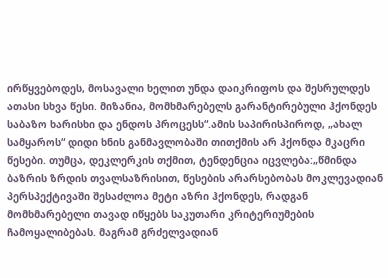ირწყვებოდეს, მოსავალი ხელით უნდა დაიკრიფოს და შესრულდეს ათასი სხვა წესი. მიზანია, მომხმარებელს გარანტირებული ჰქონდეს საბაზო ხარისხი და ენდოს პროცესს“.ამის საპირისპიროდ, „ახალ სამყაროს“ დიდი ხნის განმავლობაში თითქმის არ ჰქონდა მკაცრი წესები. თუმცა, დეკლერკის თქმით, ტენდენცია იცვლება:„წმინდა ბაზრის ზრდის თვალსაზრისით, წესების არარსებობას მოკლევადიან პერსპექტივაში შესაძლოა მეტი აზრი ჰქონდეს, რადგან მომხმარებელი თავად იწყებს საკუთარი კრიტერიუმების ჩამოყალიბებას. მაგრამ გრძელვადიან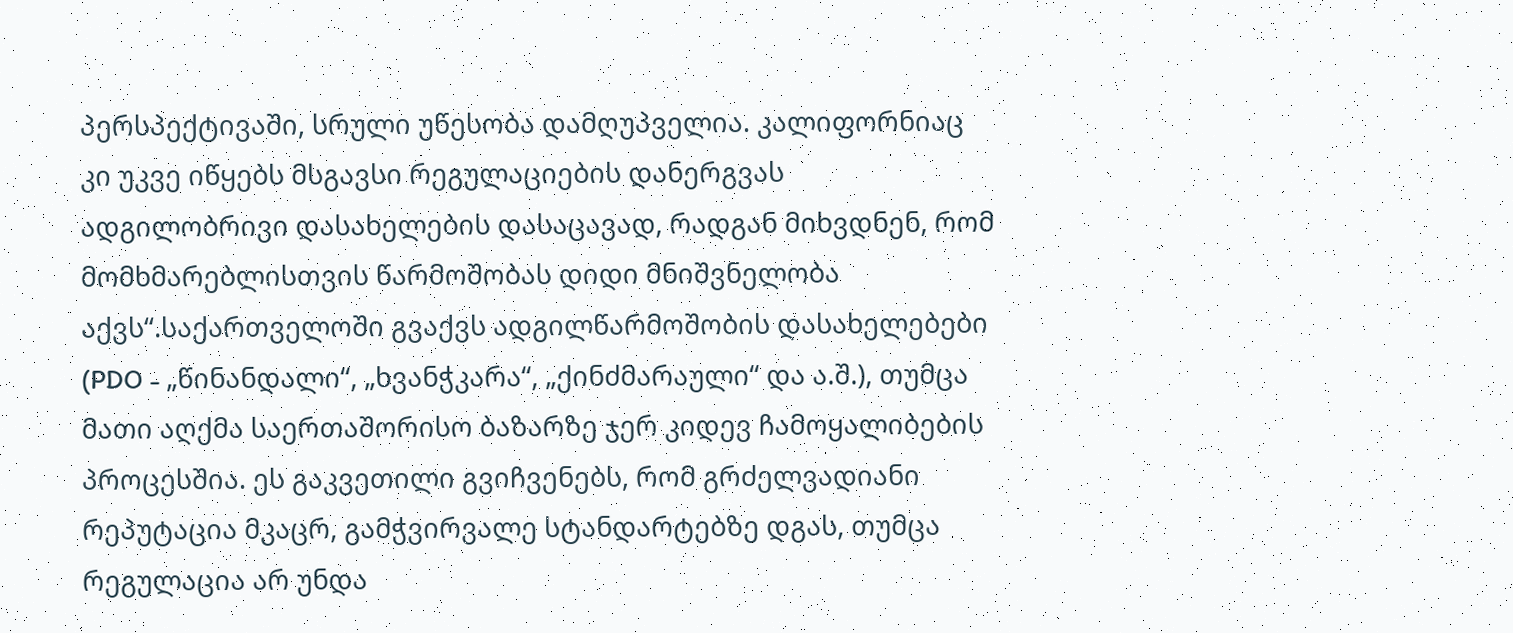პერსპექტივაში, სრული უწესობა დამღუპველია. კალიფორნიაც კი უკვე იწყებს მსგავსი რეგულაციების დანერგვას ადგილობრივი დასახელების დასაცავად, რადგან მიხვდნენ, რომ მომხმარებლისთვის წარმოშობას დიდი მნიშვნელობა აქვს“.საქართველოში გვაქვს ადგილწარმოშობის დასახელებები (PDO - „წინანდალი“, „ხვანჭკარა“, „ქინძმარაული“ და ა.შ.), თუმცა მათი აღქმა საერთაშორისო ბაზარზე ჯერ კიდევ ჩამოყალიბების პროცესშია. ეს გაკვეთილი გვიჩვენებს, რომ გრძელვადიანი რეპუტაცია მკაცრ, გამჭვირვალე სტანდარტებზე დგას, თუმცა რეგულაცია არ უნდა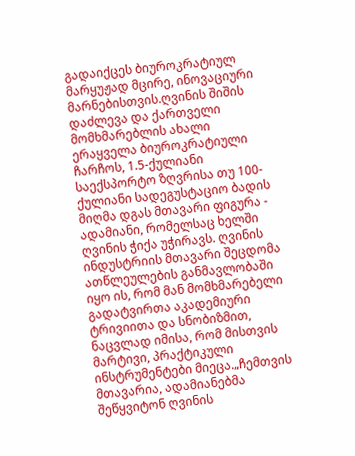გადაიქცეს ბიუროკრატიულ მარყუჟად მცირე, ინოვაციური მარნებისთვის.ღვინის შიშის დაძლევა და ქართველი მომხმარებლის ახალი ერაყველა ბიუროკრატიული ჩარჩოს, 1.5-ქულიანი საექსპორტო ზღვრისა თუ 100-ქულიანი სადეგუსტაციო ბადის მიღმა დგას მთავარი ფიგურა - ადამიანი, რომელსაც ხელში ღვინის ჭიქა უჭირავს. ღვინის ინდუსტრიის მთავარი შეცდომა ათწლეულების განმავლობაში იყო ის, რომ მან მომხმარებელი გადატვირთა აკადემიური ტრივიითა და სნობიზმით, ნაცვლად იმისა, რომ მისთვის მარტივი, პრაქტიკული ინსტრუმენტები მიეცა.„ჩემთვის მთავარია, ადამიანებმა შეწყვიტონ ღვინის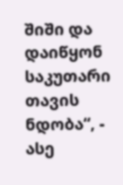შიში და დაიწყონ საკუთარი თავის ნდობა“, - ასე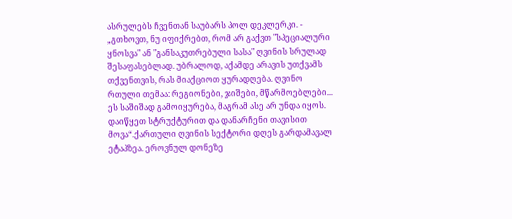ასრულებს ჩვენთან საუბარს პოლ დეკლერკი. - „გთხოვთ, ნუ იფიქრებთ, რომ არ გაქვთ "სპეციალური ყნოსვა" ან "განსაკუთრებული სასა" ღვინის სრულად შესაფასებლად. უბრალოდ, აქამდე არავის უთქვამს თქვენთვის, რას მიაქციოთ ყურადღება. ღვინო რთული თემაა: რეგიონები, ჯიშები, მწარმოებლები... ეს საშიშად გამოიყურება, მაგრამ ასე არ უნდა იყოს. დაიწყეთ სტრუქტურით და დანარჩენი თავისით მოვა“.ქართული ღვინის სექტორი დღეს გარდამავალ ეტაპზეა. ეროვნულ დონეზე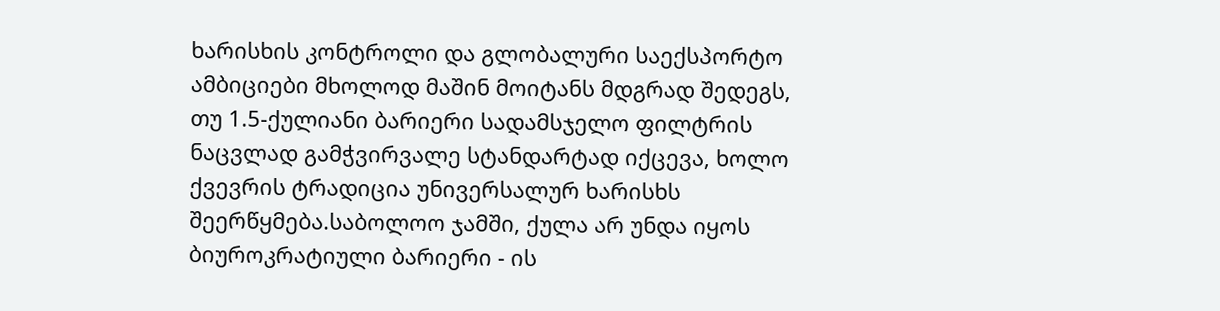ხარისხის კონტროლი და გლობალური საექსპორტო ამბიციები მხოლოდ მაშინ მოიტანს მდგრად შედეგს, თუ 1.5-ქულიანი ბარიერი სადამსჯელო ფილტრის ნაცვლად გამჭვირვალე სტანდარტად იქცევა, ხოლო ქვევრის ტრადიცია უნივერსალურ ხარისხს შეერწყმება.საბოლოო ჯამში, ქულა არ უნდა იყოს ბიუროკრატიული ბარიერი - ის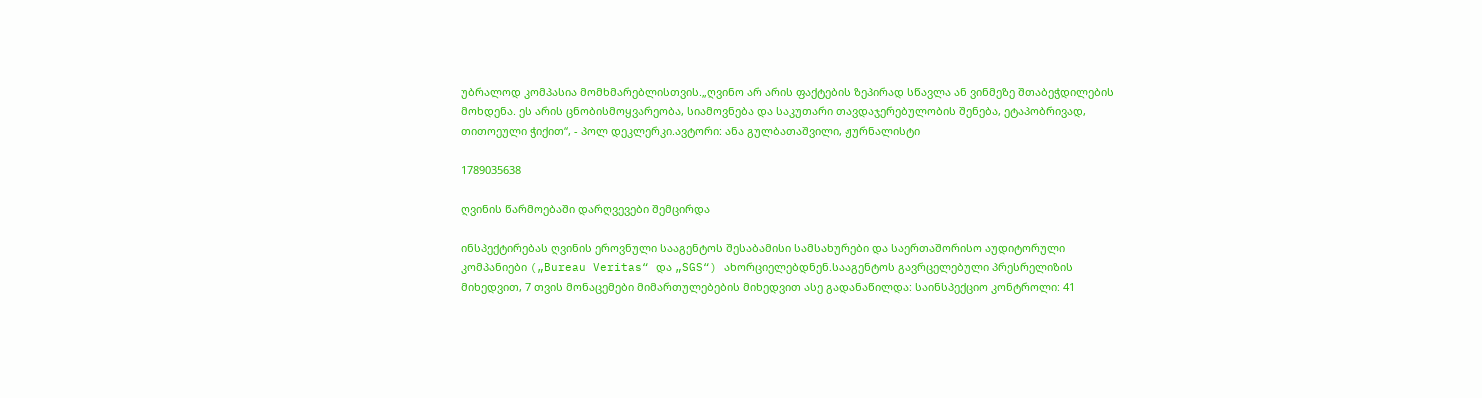უბრალოდ კომპასია მომხმარებლისთვის.„ღვინო არ არის ფაქტების ზეპირად სწავლა ან ვინმეზე შთაბეჭდილების მოხდენა. ეს არის ცნობისმოყვარეობა, სიამოვნება და საკუთარი თავდაჯერებულობის შენება, ეტაპობრივად, თითოეული ჭიქით“, - პოლ დეკლერკი.ავტორი: ანა გულბათაშვილი, ჟურნალისტი

1789035638

ღვინის წარმოებაში დარღვევები შემცირდა

ინსპექტირებას ღვინის ეროვნული სააგენტოს შესაბამისი სამსახურები და საერთაშორისო აუდიტორული კომპანიები („Bureau Veritas“ და „SGS“) ახორციელებდნენ.სააგენტოს გავრცელებული პრესრელიზის მიხედვით, 7 თვის მონაცემები მიმართულებების მიხედვით ასე გადანაწილდა: საინსპექციო კონტროლი: 41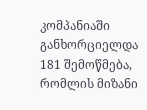კომპანიაში განხორციელდა 181 შემოწმება, რომლის მიზანი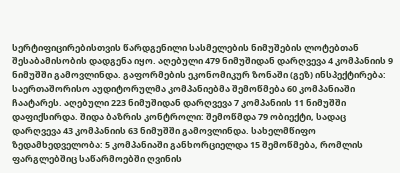სერტიფიცირებისთვის წარდგენილი სასმელების ნიმუშების ლოტებთან შესაბამისობის დადგენა იყო. აღებული 479 ნიმუშიდან დარღვევა 4 კომპანიის 9 ნიმუშში გამოვლინდა. გაფორმების ეკონომიკურ ზონაში (გეზ) ინსპექტირება: საერთაშორისო აუდიტორულმა კომპანიებმა შემოწმება 60 კომპანიაში ჩაატარეს. აღებული 223 ნიმუშიდან დარღვევა 7 კომპანიის 11 ნიმუშში დაფიქსირდა. შიდა ბაზრის კონტროლი: შემოწმდა 79 ობიექტი, სადაც დარღვევა 43 კომპანიის 63 ნიმუშში გამოვლინდა. სახელმწიფო ზედამხედველობა: 5 კომპანიაში განხორციელდა 15 შემოწმება, რომლის ფარგლებშიც საწარმოებში ღვინის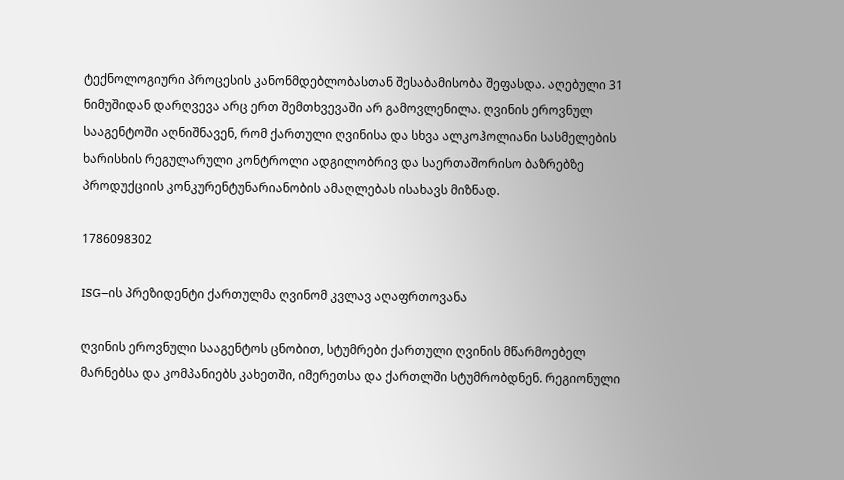ტექნოლოგიური პროცესის კანონმდებლობასთან შესაბამისობა შეფასდა. აღებული 31 ნიმუშიდან დარღვევა არც ერთ შემთხვევაში არ გამოვლენილა. ღვინის ეროვნულ სააგენტოში აღნიშნავენ, რომ ქართული ღვინისა და სხვა ალკოჰოლიანი სასმელების ხარისხის რეგულარული კონტროლი ადგილობრივ და საერთაშორისო ბაზრებზე პროდუქციის კონკურენტუნარიანობის ამაღლებას ისახავს მიზნად.

1786098302

ISG–ის პრეზიდენტი ქართულმა ღვინომ კვლავ აღაფრთოვანა

ღვინის ეროვნული სააგენტოს ცნობით, სტუმრები ქართული ღვინის მწარმოებელ მარნებსა და კომპანიებს კახეთში, იმერეთსა და ქართლში სტუმრობდნენ. რეგიონული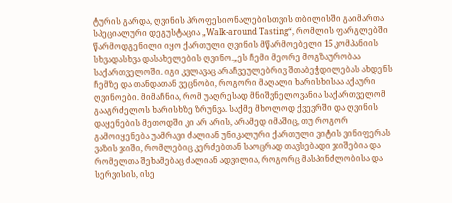ტურის გარდა, ღვინის პროფესიონალებისთვის თბილისში გაიმართა სპეციალური დეგუსტაცია „Walk-around Tasting“, რომლის ფარგლებში წარმოდგენილი იყო ქართული ღვინის მწარმოებელი 15 კომპანიის სხვადასხვა დასახელების ღვინო.„ეს ჩემი მეორე მოგზაურობაა საქართველოში. იგი კვლავაც არაჩვეულებრივ შთაბეჭდილებას ახდენს ჩემზე და თანდათან ვეცნობი, როგორი მაღალი ხარისხისაა აქაური ღვინოები. მიმაჩნია, რომ უაღრესად მნიშვნელოვანია საქართველომ გააგრძელოს ხარისხზე ზრუნვა. საქმე მხოლოდ ქვევრში და ღვინის დაყენების მეთოდში კი არ არის, არამედ იმაშიც, თუ როგორ გამოიყენება უამრავი ძალიან უნიკალური ქართული ვიტის ვინიფერას ვაზის ჯიში, რომლებიც კერძებთან საოცრად თავსებადი ჯიშებია და რომელთა შეხამებაც ძალიან ადვილია, როგორც მასპინძლობისა და სერვისის, ისე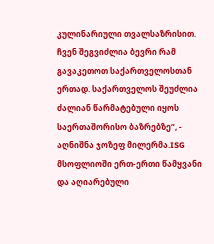კულინარიული თვალსაზრისით. ჩვენ შეგვიძლია ბევრი რამ გავაკეთოთ საქართველოსთან ერთად. საქართველოს შეუძლია ძალიან წარმატებული იყოს საერთაშორისო ბაზრებზე“, - აღნიშნა ჯოზეფ მილერმა.ISG მსოფლიოში ერთ-ერთი წამყვანი და აღიარებული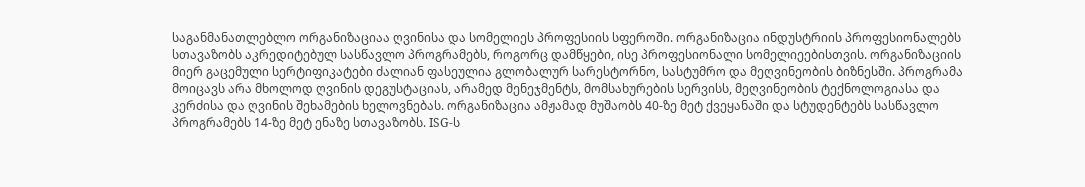საგანმანათლებლო ორგანიზაციაა ღვინისა და სომელიეს პროფესიის სფეროში. ორგანიზაცია ინდუსტრიის პროფესიონალებს სთავაზობს აკრედიტებულ სასწავლო პროგრამებს, როგორც დამწყები, ისე პროფესიონალი სომელიეებისთვის. ორგანიზაციის მიერ გაცემული სერტიფიკატები ძალიან ფასეულია გლობალურ სარესტორნო, სასტუმრო და მეღვინეობის ბიზნესში. პროგრამა მოიცავს არა მხოლოდ ღვინის დეგუსტაციას, არამედ მენეჯმენტს, მომსახურების სერვისს, მეღვინეობის ტექნოლოგიასა და კერძისა და ღვინის შეხამების ხელოვნებას. ორგანიზაცია ამჟამად მუშაობს 40-ზე მეტ ქვეყანაში და სტუდენტებს სასწავლო პროგრამებს 14-ზე მეტ ენაზე სთავაზობს. ISG-ს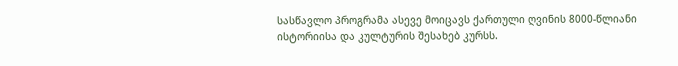სასწავლო პროგრამა ასევე მოიცავს ქართული ღვინის 8000-წლიანი ისტორიისა და კულტურის შესახებ კურსს.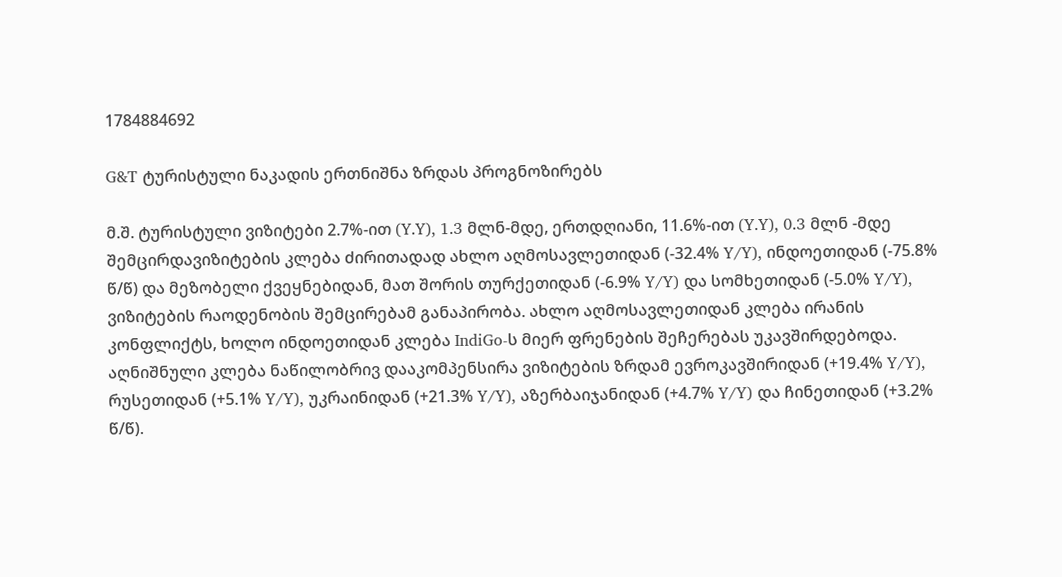1784884692

G&T ტურისტული ნაკადის ერთნიშნა ზრდას პროგნოზირებს

მ.შ. ტურისტული ვიზიტები 2.7%-ით (Y.Y), 1.3 მლნ-მდე, ერთდღიანი, 11.6%-ით (Y.Y), 0.3 მლნ -მდე შემცირდავიზიტების კლება ძირითადად ახლო აღმოსავლეთიდან (-32.4% Y/Y), ინდოეთიდან (-75.8% წ/წ) და მეზობელი ქვეყნებიდან, მათ შორის თურქეთიდან (-6.9% Y/Y) და სომხეთიდან (-5.0% Y/Y), ვიზიტების რაოდენობის შემცირებამ განაპირობა. ახლო აღმოსავლეთიდან კლება ირანის კონფლიქტს, ხოლო ინდოეთიდან კლება IndiGo-ს მიერ ფრენების შეჩერებას უკავშირდებოდა. აღნიშნული კლება ნაწილობრივ დააკომპენსირა ვიზიტების ზრდამ ევროკავშირიდან (+19.4% Y/Y), რუსეთიდან (+5.1% Y/Y), უკრაინიდან (+21.3% Y/Y), აზერბაიჯანიდან (+4.7% Y/Y) და ჩინეთიდან (+3.2% წ/წ).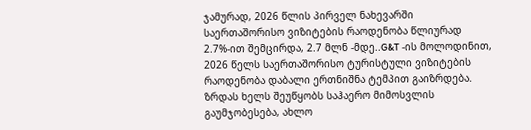ჯამურად, 2026 წლის პირველ ნახევარში საერთაშორისო ვიზიტების რაოდენობა წლიურად 2.7%-ით შემცირდა, 2.7 მლნ -მდე..G&T -ის მოლოდინით, 2026 წელს საერთაშორისო ტურისტული ვიზიტების რაოდენობა დაბალი ერთნიშნა ტემპით გაიზრდება. ზრდას ხელს შეუწყობს საჰაერო მიმოსვლის გაუმჯობესება, ახლო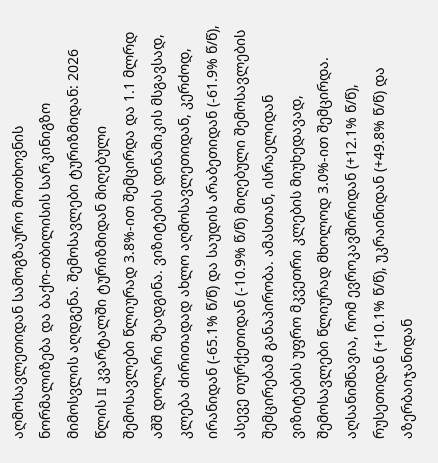აღმოსავლეთიდან სამოგზაურო მოთხოვნის ნორმალიზება და ბაქო-თბილისის სარკინიგზო მიმოსვლის აღდგენა. შემოსავლები ტურიზმიდან: 2026 წლის II კვარტალში ტურიზმიდან მიღებული შემოსავლები წლიურად 3.8%-ით შემცირდა და 1.1 მლრდ აშშ დოლარი შეადგინა. ვიზიტების დინამიკის მსგავსად, კლება ძირითადად ახლო აღმოსავლეთიდან, კერძოდ, ირანიდან (-65.1% წ/წ) და საუდის არაბეთიდან (-61.9% წ/წ), ასევე თურქეთიდან (-10.9% წ/წ) მიღებული შემოსავლების შემცირებამ განაპირობა. ამასთან, ისრაელიდან ვიზიტების უფრო მკვეთრი კლების მიუხედავად, შემოსავლები წლიურად მხოლოდ 3.0%-ით შემცირდა. აღსანიშნავია, რომ ევროკავშირიდან (+12.1% წ/წ), რუსეთიდან (+10.1% წ/წ), უკრაინიდან (+49.8% წ/წ) და აზერბაიჯანიდან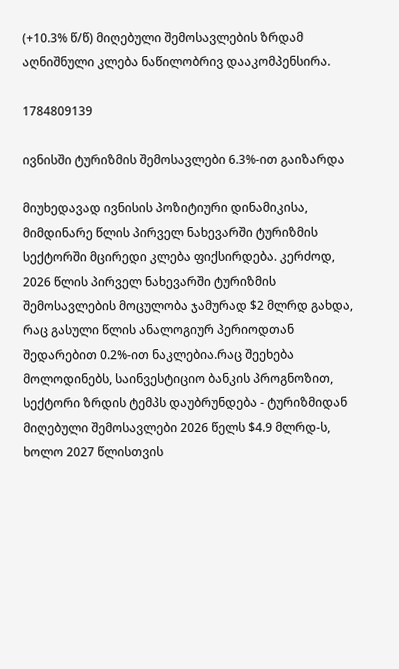(+10.3% წ/წ) მიღებული შემოსავლების ზრდამ აღნიშნული კლება ნაწილობრივ დააკომპენსირა.

1784809139

ივნისში ტურიზმის შემოსავლები 6.3%-ით გაიზარდა

მიუხედავად ივნისის პოზიტიური დინამიკისა, მიმდინარე წლის პირველ ნახევარში ტურიზმის სექტორში მცირედი კლება ფიქსირდება. კერძოდ, 2026 წლის პირველ ნახევარში ტურიზმის შემოსავლების მოცულობა ჯამურად $2 მლრდ გახდა, რაც გასული წლის ანალოგიურ პერიოდთან შედარებით 0.2%-ით ნაკლებია.რაც შეეხება მოლოდინებს, საინვესტიციო ბანკის პროგნოზით, სექტორი ზრდის ტემპს დაუბრუნდება - ტურიზმიდან მიღებული შემოსავლები 2026 წელს $4.9 მლრდ-ს, ხოლო 2027 წლისთვის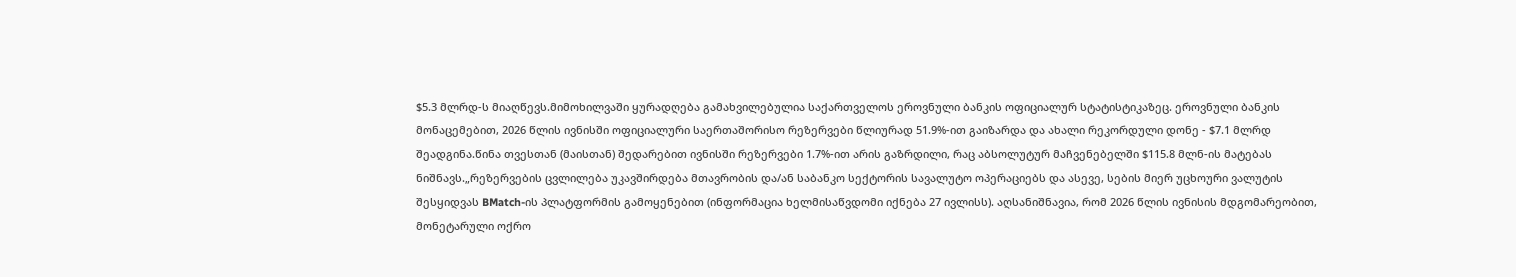$5.3 მლრდ-ს მიაღწევს.მიმოხილვაში ყურადღება გამახვილებულია საქართველოს ეროვნული ბანკის ოფიციალურ სტატისტიკაზეც. ეროვნული ბანკის მონაცემებით, 2026 წლის ივნისში ოფიციალური საერთაშორისო რეზერვები წლიურად 51.9%-ით გაიზარდა და ახალი რეკორდული დონე - $7.1 მლრდ შეადგინა.წინა თვესთან (მაისთან) შედარებით ივნისში რეზერვები 1.7%-ით არის გაზრდილი, რაც აბსოლუტურ მაჩვენებელში $115.8 მლნ-ის მატებას ნიშნავს.„რეზერვების ცვლილება უკავშირდება მთავრობის და/ან საბანკო სექტორის სავალუტო ოპერაციებს და ასევე, სების მიერ უცხოური ვალუტის შესყიდვას BMatch-ის პლატფორმის გამოყენებით (ინფორმაცია ხელმისაწვდომი იქნება 27 ივლისს). აღსანიშნავია, რომ 2026 წლის ივნისის მდგომარეობით, მონეტარული ოქრო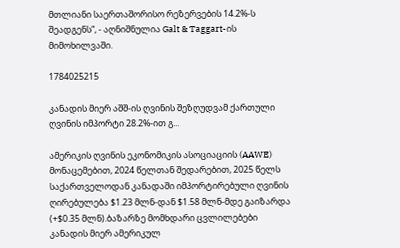მთლიანი საერთაშორისო რეზერვების 14.2%-ს შეადგენს“, - აღნიშნულია Galt & Taggart-ის მიმოხილვაში.

1784025215

კანადის მიერ აშშ-ის ღვინის შეზღუდვამ ქართული ღვინის იმპორტი 28.2%-ით გ...

ამერიკის ღვინის ეკონომიკის ასოციაციის (AAWE) მონაცემებით, 2024 წელთან შედარებით, 2025 წელს საქართველოდან კანადაში იმპორტირებული ღვინის ღირებულება $1.23 მლნ-დან $1.58 მლნ-მდე გაიზარდა (+$0.35 მლნ).ბაზარზე მომხდარი ცვლილებები კანადის მიერ ამერიკულ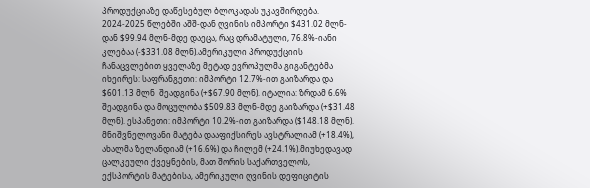პროდუქციაზე დაწესებულ ბლოკადას უკავშირდება. 2024-2025 წლებში აშშ-დან ღვინის იმპორტი $431.02 მლნ-დან $99.94 მლნ-მდე დაეცა, რაც დრამატული, 76.8%-იანი კლებაა (-$331.08 მლნ).ამერიკული პროდუქციის ჩანაცვლებით ყველაზე მეტად ევროპულმა გიგანტებმა იხეირეს: საფრანგეთი: იმპორტი 12.7%-ით გაიზარდა და $601.13 მლნ  შეადგინა (+$67.90 მლნ). იტალია: ზრდამ 6.6% შეადგინა და მოცულობა $509.83 მლნ-მდე გაიზარდა (+$31.48 მლნ). ესპანეთი: იმპორტი 10.2%-ით გაიზარდა ($148.18 მლნ). მნიშვნელოვანი მატება დააფიქსირეს ავსტრალიამ (+18.4%), ახალმა ზელანდიამ (+16.6%) და ჩილემ (+24.1%).მიუხედავად ცალკეული ქვეყნების, მათ შორის საქართველოს, ექსპორტის მატებისა, ამერიკული ღვინის დეფიციტის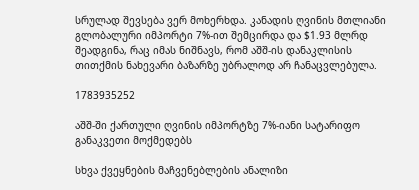სრულად შევსება ვერ მოხერხდა. კანადის ღვინის მთლიანი გლობალური იმპორტი 7%-ით შემცირდა და $1.93 მლრდ შეადგინა, რაც იმას ნიშნავს, რომ აშშ-ის დანაკლისის თითქმის ნახევარი ბაზარზე უბრალოდ არ ჩანაცვლებულა.

1783935252

აშშ-ში ქართული ღვინის იმპორტზე 7%-იანი სატარიფო განაკვეთი მოქმედებს

სხვა ქვეყნების მაჩვენებლების ანალიზი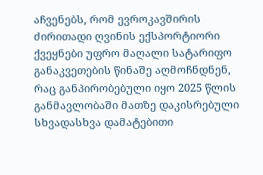აჩვენებს, რომ ევროკავშირის ძირითადი ღვინის ექსპორტიორი ქვეყნები უფრო მაღალი სატარიფო განაკვეთების წინაშე აღმოჩნდნენ, რაც განპირობებული იყო 2025 წლის განმავლობაში მათზე დაკისრებული სხვადასხვა დამატებითი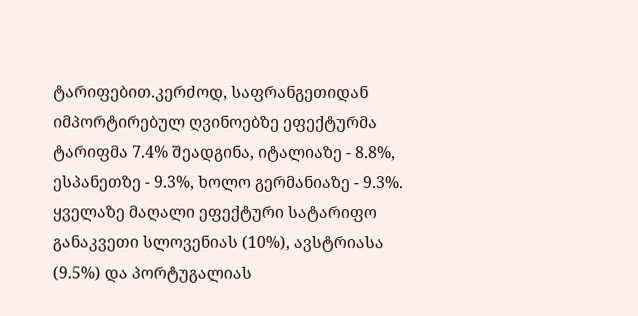ტარიფებით.კერძოდ, საფრანგეთიდან იმპორტირებულ ღვინოებზე ეფექტურმა ტარიფმა 7.4% შეადგინა, იტალიაზე - 8.8%, ესპანეთზე - 9.3%, ხოლო გერმანიაზე - 9.3%. ყველაზე მაღალი ეფექტური სატარიფო განაკვეთი სლოვენიას (10%), ავსტრიასა (9.5%) და პორტუგალიას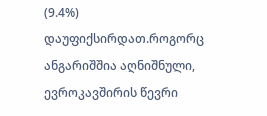(9.4%) დაუფიქსირდათ.როგორც ანგარიშშია აღნიშნული, ევროკავშირის წევრი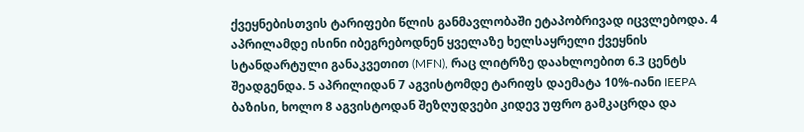ქვეყნებისთვის ტარიფები წლის განმავლობაში ეტაპობრივად იცვლებოდა. 4 აპრილამდე ისინი იბეგრებოდნენ ყველაზე ხელსაყრელი ქვეყნის სტანდარტული განაკვეთით (MFN), რაც ლიტრზე დაახლოებით 6.3 ცენტს შეადგენდა. 5 აპრილიდან 7 აგვისტომდე ტარიფს დაემატა 10%-იანი IEEPA ბაზისი, ხოლო 8 აგვისტოდან შეზღუდვები კიდევ უფრო გამკაცრდა და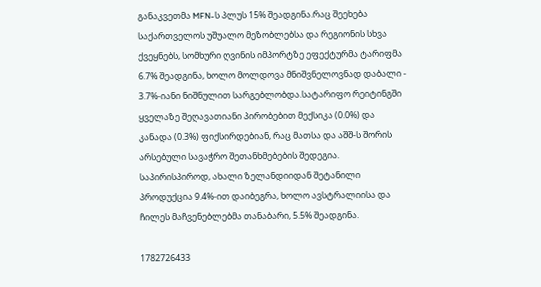განაკვეთმა MFN-ს პლუს 15% შეადგინა.რაც შეეხება საქართველოს უშუალო მეზობლებსა და რეგიონის სხვა ქვეყნებს, სომხური ღვინის იმპორტზე ეფექტურმა ტარიფმა 6.7% შეადგინა, ხოლო მოლდოვა მნიშვნელოვნად დაბალი - 3.7%-იანი ნიშნულით სარგებლობდა.სატარიფო რეიტინგში ყველაზე შეღავათიანი პირობებით მექსიკა (0.0%) და კანადა (0.3%) ფიქსირდებიან, რაც მათსა და აშშ-ს შორის არსებული სავაჭრო შეთანხმებების შედეგია. საპირისპიროდ, ახალი ზელანდიიდან შეტანილი პროდუქცია 9.4%-ით დაიბეგრა, ხოლო ავსტრალიისა და ჩილეს მაჩვენებლებმა თანაბარი, 5.5% შეადგინა.

1782726433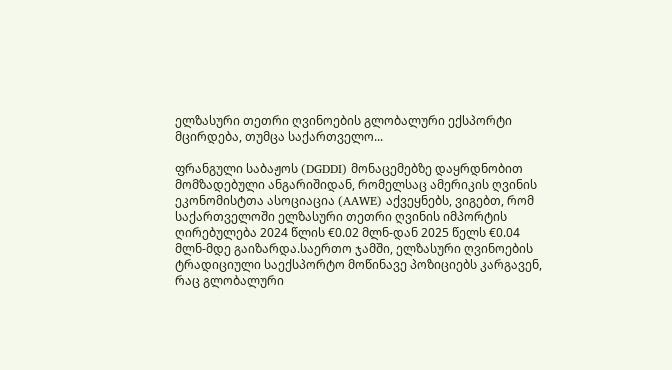ელზასური თეთრი ღვინოების გლობალური ექსპორტი მცირდება, თუმცა საქართველო...

ფრანგული საბაჟოს (DGDDI) მონაცემებზე დაყრდნობით მომზადებული ანგარიშიდან, რომელსაც ამერიკის ღვინის ეკონომისტთა ასოციაცია (AAWE) აქვეყნებს, ვიგებთ, რომ საქართველოში ელზასური თეთრი ღვინის იმპორტის ღირებულება 2024 წლის €0.02 მლნ-დან 2025 წელს €0.04 მლნ-მდე გაიზარდა.საერთო ჯამში, ელზასური ღვინოების ტრადიციული საექსპორტო მოწინავე პოზიციებს კარგავენ, რაც გლობალური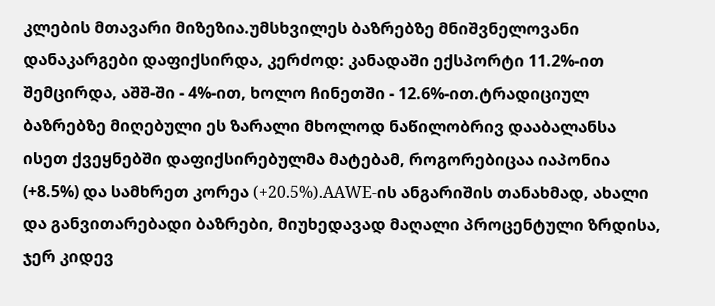კლების მთავარი მიზეზია.უმსხვილეს ბაზრებზე მნიშვნელოვანი დანაკარგები დაფიქსირდა, კერძოდ: კანადაში ექსპორტი 11.2%-ით შემცირდა, აშშ-ში - 4%-ით, ხოლო ჩინეთში - 12.6%-ით.ტრადიციულ ბაზრებზე მიღებული ეს ზარალი მხოლოდ ნაწილობრივ დააბალანსა ისეთ ქვეყნებში დაფიქსირებულმა მატებამ, როგორებიცაა იაპონია (+8.5%) და სამხრეთ კორეა (+20.5%).AAWE-ის ანგარიშის თანახმად, ახალი და განვითარებადი ბაზრები, მიუხედავად მაღალი პროცენტული ზრდისა, ჯერ კიდევ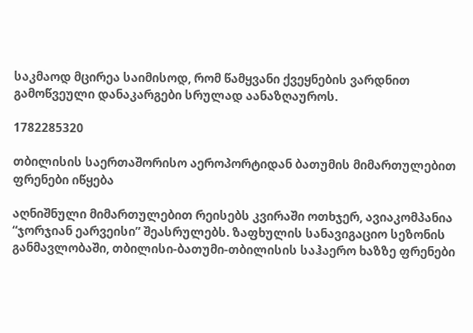საკმაოდ მცირეა საიმისოდ, რომ წამყვანი ქვეყნების ვარდნით გამოწვეული დანაკარგები სრულად აანაზღაუროს.

1782285320

თბილისის საერთაშორისო აეროპორტიდან ბათუმის მიმართულებით ფრენები იწყება

აღნიშნული მიმართულებით რეისებს კვირაში ოთხჯერ, ავიაკომპანია “ჯორჯიან ეარვეისი” შეასრულებს. ზაფხულის სანავიგაციო სეზონის განმავლობაში, თბილისი-ბათუმი-თბილისის საჰაერო ხაზზე ფრენები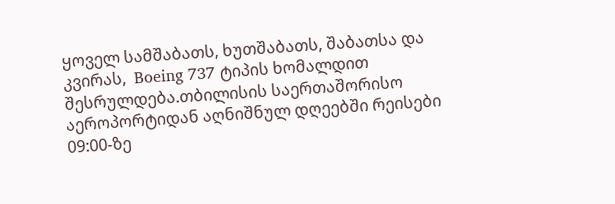ყოველ სამშაბათს, ხუთშაბათს, შაბათსა და კვირას,  Boeing 737 ტიპის ხომალდით შესრულდება.თბილისის საერთაშორისო აეროპორტიდან აღნიშნულ დღეებში რეისები 09:00-ზე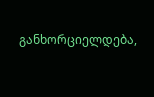განხორციელდება,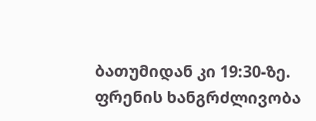ბათუმიდან კი 19:30-ზე.  ფრენის ხანგრძლივობა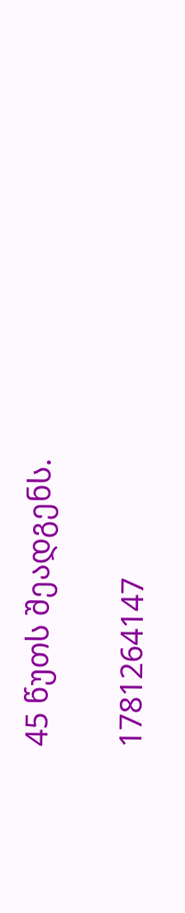45 წუთს შეადგენს.

1781264147